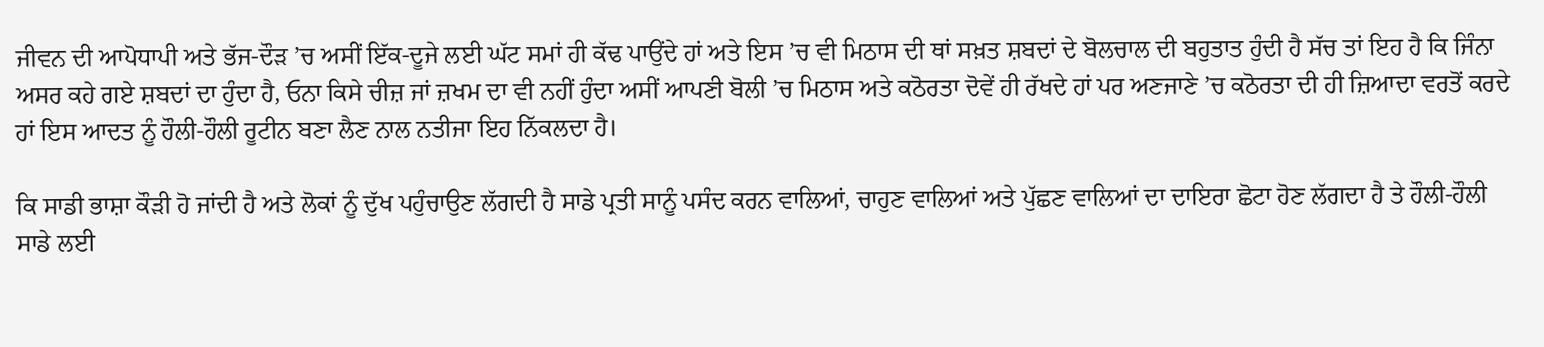ਜੀਵਨ ਦੀ ਆਪੋਧਾਪੀ ਅਤੇ ਭੱਜ-ਦੌੜ ’ਚ ਅਸੀਂ ਇੱਕ-ਦੂਜੇ ਲਈ ਘੱਟ ਸਮਾਂ ਹੀ ਕੱਢ ਪਾਉਂਦੇ ਹਾਂ ਅਤੇ ਇਸ ’ਚ ਵੀ ਮਿਠਾਸ ਦੀ ਥਾਂ ਸਖ਼ਤ ਸ਼ਬਦਾਂ ਦੇ ਬੋਲਚਾਲ ਦੀ ਬਹੁਤਾਤ ਹੁੰਦੀ ਹੈ ਸੱਚ ਤਾਂ ਇਹ ਹੈ ਕਿ ਜਿੰਨਾ ਅਸਰ ਕਹੇ ਗਏ ਸ਼ਬਦਾਂ ਦਾ ਹੁੰਦਾ ਹੈ, ਓਨਾ ਕਿਸੇ ਚੀਜ਼ ਜਾਂ ਜ਼ਖਮ ਦਾ ਵੀ ਨਹੀਂ ਹੁੰਦਾ ਅਸੀਂ ਆਪਣੀ ਬੋਲੀ ’ਚ ਮਿਠਾਸ ਅਤੇ ਕਠੋਰਤਾ ਦੋਵੇਂ ਹੀ ਰੱਖਦੇ ਹਾਂ ਪਰ ਅਣਜਾਣੇ ’ਚ ਕਠੋਰਤਾ ਦੀ ਹੀ ਜ਼ਿਆਦਾ ਵਰਤੋਂ ਕਰਦੇ ਹਾਂ ਇਸ ਆਦਤ ਨੂੰ ਹੌਲੀ-ਹੌਲੀ ਰੂਟੀਨ ਬਣਾ ਲੈਣ ਨਾਲ ਨਤੀਜਾ ਇਹ ਨਿੱਕਲਦਾ ਹੈ।

ਕਿ ਸਾਡੀ ਭਾਸ਼ਾ ਕੌੜੀ ਹੋ ਜਾਂਦੀ ਹੈ ਅਤੇ ਲੋਕਾਂ ਨੂੰ ਦੁੱਖ ਪਹੁੰਚਾਉਣ ਲੱਗਦੀ ਹੈ ਸਾਡੇ ਪ੍ਰਤੀ ਸਾਨੂੰ ਪਸੰਦ ਕਰਨ ਵਾਲਿਆਂ, ਚਾਹੁਣ ਵਾਲਿਆਂ ਅਤੇ ਪੁੱਛਣ ਵਾਲਿਆਂ ਦਾ ਦਾਇਰਾ ਛੋਟਾ ਹੋਣ ਲੱਗਦਾ ਹੈ ਤੇ ਹੌਲੀ-ਹੌਲੀ ਸਾਡੇ ਲਈ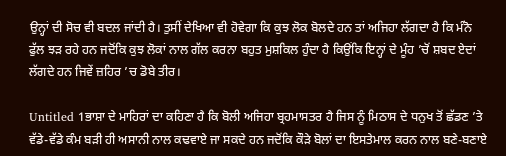ਉਨ੍ਹਾਂ ਦੀ ਸੋਚ ਵੀ ਬਦਲ ਜਾਂਦੀ ਹੈ। ਤੁਸੀਂ ਦੇਖਿਆ ਵੀ ਹੋਵੇਗਾ ਕਿ ਕੁਝ ਲੋਕ ਬੋਲਦੇ ਹਨ ਤਾਂ ਅਜਿਹਾ ਲੱਗਦਾ ਹੈ ਕਿ ਮੰਨੋ ਫੁੱਲ ਝੜ ਰਹੇ ਹਨ ਜਦੋਂਕਿ ਕੁਝ ਲੋਕਾਂ ਨਾਲ ਗੱਲ ਕਰਨਾ ਬਹੁਤ ਮੁਸ਼ਕਿਲ ਹੁੰਦਾ ਹੈ ਕਿਉਂਕਿ ਇਨ੍ਹਾਂ ਦੇ ਮੂੰਹ ’ਚੋਂ ਸ਼ਬਦ ਏਦਾਂ ਲੱਗਦੇ ਹਨ ਜਿਵੇਂ ਜ਼ਹਿਰ ’ਚ ਡੋਬੇ ਤੀਰ।

Untitled 1ਭਾਸ਼ਾ ਦੇ ਮਾਹਿਰਾਂ ਦਾ ਕਹਿਣਾ ਹੈ ਕਿ ਬੋਲੀ ਅਜਿਹਾ ਬ੍ਰਹਮਾਸਤਰ ਹੈ ਜਿਸ ਨੂੰ ਮਿਠਾਸ ਦੇ ਧਨੁਖ ਤੋਂ ਛੱਡਣ ’ਤੇ ਵੱਡੇ-ਵੱਡੇ ਕੰਮ ਬੜੀ ਹੀ ਅਸਾਨੀ ਨਾਲ ਕਢਵਾਏ ਜਾ ਸਕਦੇ ਹਨ ਜਦੋਂਕਿ ਕੌੜੇ ਬੋਲਾਂ ਦਾ ਇਸਤੇਮਾਲ ਕਰਨ ਨਾਲ ਬਣੇ-ਬਣਾਏ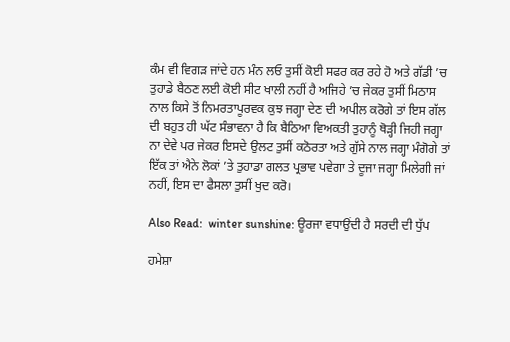ਕੰਮ ਵੀ ਵਿਗੜ ਜਾਂਦੇ ਹਨ ਮੰਨ ਲਓ ਤੁਸੀਂ ਕੋਈ ਸਫਰ ਕਰ ਰਹੇ ਹੋ ਅਤੇ ਗੱਡੀ ’ਚ ਤੁਹਾਡੇ ਬੈਠਣ ਲਈ ਕੋਈ ਸੀਟ ਖਾਲੀ ਨਹੀਂ ਹੈ ਅਜਿਹੇ ’ਚ ਜੇਕਰ ਤੁਸੀਂ ਮਿਠਾਸ ਨਾਲ ਕਿਸੇ ਤੋਂ ਨਿਮਰਤਾਪੂਰਵਕ ਕੁਝ ਜਗ੍ਹਾ ਦੇਣ ਦੀ ਅਪੀਲ ਕਰੋਗੇ ਤਾਂ ਇਸ ਗੱਲ ਦੀ ਬਹੁਤ ਹੀ ਘੱਟ ਸੰਭਾਵਨਾ ਹੈ ਕਿ ਬੈਠਿਆ ਵਿਅਕਤੀ ਤੁਹਾਨੂੰ ਥੋੜ੍ਹੀ ਜਿਹੀ ਜਗ੍ਹਾ ਨਾ ਦੇਵੇ ਪਰ ਜੇਕਰ ਇਸਦੇ ਉਲਟ ਤੁਸੀਂ ਕਠੋਰਤਾ ਅਤੇ ਗੁੱਸੇ ਨਾਲ ਜਗ੍ਹਾ ਮੰਗੋਗੇ ਤਾਂ ਇੱਕ ਤਾਂ ਐਨੇ ਲੋਕਾਂ ’ਤੇ ਤੁਹਾਡਾ ਗਲਤ ਪ੍ਰਭਾਵ ਪਵੇਗਾ ਤੇ ਦੂਜਾ ਜਗ੍ਹਾ ਮਿਲੇਗੀ ਜਾਂ ਨਹੀਂ, ਇਸ ਦਾ ਫੈਸਲਾ ਤੁਸੀਂ ਖੁਦ ਕਰੋ।

Also Read:  winter sunshine: ਊਰਜਾ ਵਧਾਉਂਦੀ ਹੈ ਸਰਦੀ ਦੀ ਧੁੱਪ

ਹਮੇਸ਼ਾ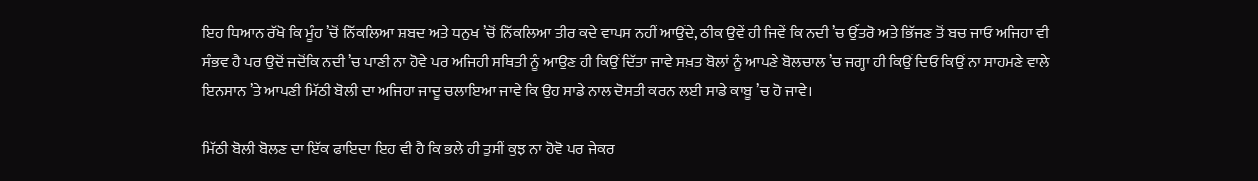ਇਹ ਧਿਆਨ ਰੱਖੋ ਕਿ ਮੂੰਹ ’ਚੋਂ ਨਿੱਕਲਿਆ ਸ਼ਬਦ ਅਤੇ ਧਨੁਖ ’ਚੋਂ ਨਿੱਕਲਿਆ ਤੀਰ ਕਦੇ ਵਾਪਸ ਨਹੀਂ ਆਉਂਦੇ, ਠੀਕ ਉਵੇਂ ਹੀ ਜਿਵੇਂ ਕਿ ਨਦੀ ’ਚ ਉੱਤਰੋ ਅਤੇ ਭਿੱਜਣ ਤੋਂ ਬਚ ਜਾਓ ਅਜਿਹਾ ਵੀ ਸੰਭਵ ਹੈ ਪਰ ਉਦੋਂ ਜਦੋਂਕਿ ਨਦੀ ’ਚ ਪਾਣੀ ਨਾ ਹੋਵੇ ਪਰ ਅਜਿਹੀ ਸਥਿਤੀ ਨੂੰ ਆਉਣ ਹੀ ਕਿਉਂ ਦਿੱਤਾ ਜਾਵੇ ਸਖ਼ਤ ਬੋਲਾਂ ਨੂੰ ਆਪਣੇ ਬੋਲਚਾਲ ’ਚ ਜਗ੍ਹਾ ਹੀ ਕਿਉਂ ਦਿਓ ਕਿਉਂ ਨਾ ਸਾਹਮਣੇ ਵਾਲੇ ਇਨਸਾਨ ’ਤੇ ਆਪਣੀ ਮਿੱਠੀ ਬੋਲੀ ਦਾ ਅਜਿਹਾ ਜਾਦੂ ਚਲਾਇਆ ਜਾਵੇ ਕਿ ਉਹ ਸਾਡੇ ਨਾਲ ਦੋਸਤੀ ਕਰਨ ਲਈ ਸਾਡੇ ਕਾਬੂ ’ਚ ਹੋ ਜਾਵੇ।

ਮਿੱਠੀ ਬੋਲੀ ਬੋਲਣ ਦਾ ਇੱਕ ਫਾਇਦਾ ਇਹ ਵੀ ਹੈ ਕਿ ਭਲੇ ਹੀ ਤੁਸੀਂ ਕੁਝ ਨਾ ਹੋਵੋ ਪਰ ਜੇਕਰ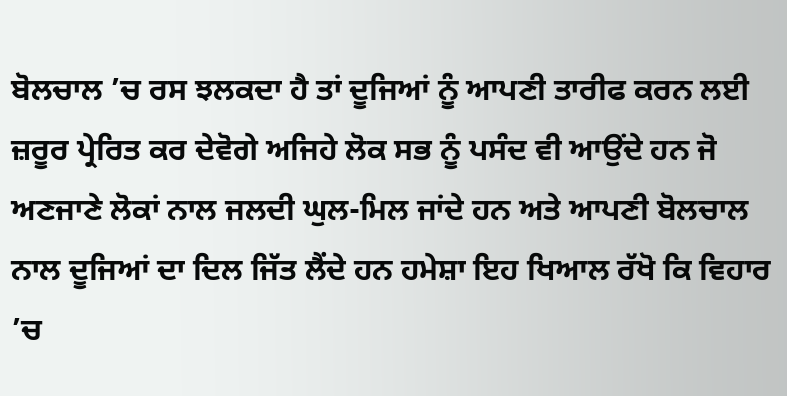ਬੋਲਚਾਲ ’ਚ ਰਸ ਝਲਕਦਾ ਹੈ ਤਾਂ ਦੂਜਿਆਂ ਨੂੰ ਆਪਣੀ ਤਾਰੀਫ ਕਰਨ ਲਈ ਜ਼ਰੂਰ ਪ੍ਰੇਰਿਤ ਕਰ ਦੇਵੋਗੇ ਅਜਿਹੇ ਲੋਕ ਸਭ ਨੂੰ ਪਸੰਦ ਵੀ ਆਉਂਦੇ ਹਨ ਜੋ ਅਣਜਾਣੇ ਲੋਕਾਂ ਨਾਲ ਜਲਦੀ ਘੁਲ-ਮਿਲ ਜਾਂਦੇ ਹਨ ਅਤੇ ਆਪਣੀ ਬੋਲਚਾਲ ਨਾਲ ਦੂਜਿਆਂ ਦਾ ਦਿਲ ਜਿੱਤ ਲੈਂਦੇ ਹਨ ਹਮੇਸ਼ਾ ਇਹ ਖਿਆਲ ਰੱਖੋ ਕਿ ਵਿਹਾਰ ’ਚ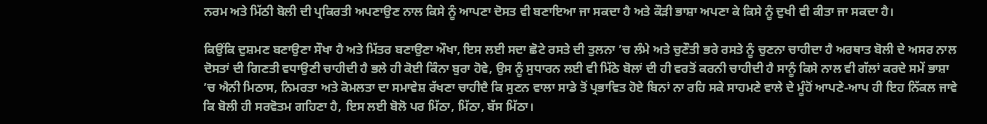ਨਰਮ ਅਤੇ ਮਿੱਠੀ ਬੋਲੀ ਦੀ ਪ੍ਰਕਿਰਤੀ ਅਪਣਾਉਣ ਨਾਲ ਕਿਸੇ ਨੂੰ ਆਪਣਾ ਦੋਸਤ ਵੀ ਬਣਾਇਆ ਜਾ ਸਕਦਾ ਹੈ ਅਤੇ ਕੌੜੀ ਭਾਸ਼ਾ ਅਪਣਾ ਕੇ ਕਿਸੇ ਨੂੰ ਦੁਖੀ ਵੀ ਕੀਤਾ ਜਾ ਸਕਦਾ ਹੈ।

ਕਿਉਂਕਿ ਦੁਸ਼ਮਣ ਬਣਾਉਣਾ ਸੌਖਾ ਹੈ ਅਤੇ ਮਿੱਤਰ ਬਣਾਉਣਾ ਔਖਾ, ਇਸ ਲਈ ਸਦਾ ਛੋਟੇ ਰਸਤੇ ਦੀ ਤੁਲਨਾ ’ਚ ਲੰਮੇ ਅਤੇ ਚੁਣੌਤੀ ਭਰੇ ਰਸਤੇ ਨੂੰ ਚੁਣਨਾ ਚਾਹੀਦਾ ਹੈ ਅਰਥਾਤ ਬੋਲੀ ਦੇ ਅਸਰ ਨਾਲ ਦੋਸਤਾਂ ਦੀ ਗਿਣਤੀ ਵਧਾਉਣੀ ਚਾਹੀਦੀ ਹੈ ਭਲੇ ਹੀ ਕੋਈ ਕਿੰਨਾ ਬੁਰਾ ਹੋਵੇ, ਉਸ ਨੂੰ ਸੁਧਾਰਨ ਲਈ ਵੀ ਮਿੱਠੇ ਬੋਲਾਂ ਦੀ ਹੀ ਵਰਤੋਂ ਕਰਨੀ ਚਾਹੀਦੀ ਹੈ ਸਾਨੂੰ ਕਿਸੇ ਨਾਲ ਵੀ ਗੱਲਾਂ ਕਰਦੇ ਸਮੇਂ ਭਾਸ਼ਾ ’ਚ ਐਨੀ ਮਿਠਾਸ, ਨਿਮਰਤਾ ਅਤੇ ਕੋਮਲਤਾ ਦਾ ਸਮਾਵੇਸ਼ ਰੱਖਣਾ ਚਾਹੀਦੈ ਕਿ ਸੁਣਨ ਵਾਲਾ ਸਾਡੇ ਤੋਂ ਪ੍ਰਭਾਵਿਤ ਹੋਏ ਬਿਨਾਂ ਨਾ ਰਹਿ ਸਕੇ ਸਾਹਮਣੇ ਵਾਲੇ ਦੇ ਮੂੰਹੋਂ ਆਪਣੇ-ਆਪ ਹੀ ਇਹ ਨਿੱਕਲ ਜਾਵੇ ਕਿ ਬੋਲੀ ਹੀ ਸਰਵੋਤਮ ਗਹਿਣਾ ਹੈ, ਇਸ ਲਈ ਬੋਲੋ ਪਰ ਮਿੱਠਾ, ਮਿੱਠਾ, ਬੱਸ ਮਿੱਠਾ।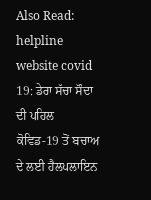Also Read:  helpline website covid 19: ਡੇਰਾ ਸੱਚਾ ਸੌਦਾ ਦੀ ਪਹਿਲ ਕੋਵਿਡ-19 ਤੋਂ ਬਚਾਅ ਦੇ ਲਈ ਹੈਲਪਲਾਇਨ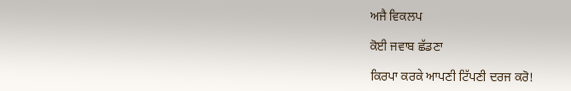ਅਜੈ ਵਿਕਲਪ

ਕੋਈ ਜਵਾਬ ਛੱਡਣਾ

ਕਿਰਪਾ ਕਰਕੇ ਆਪਣੀ ਟਿੱਪਣੀ ਦਰਜ ਕਰੋ!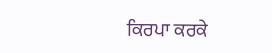ਕਿਰਪਾ ਕਰਕੇ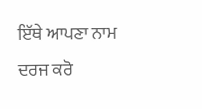ਇੱਥੇ ਆਪਣਾ ਨਾਮ ਦਰਜ ਕਰੋ